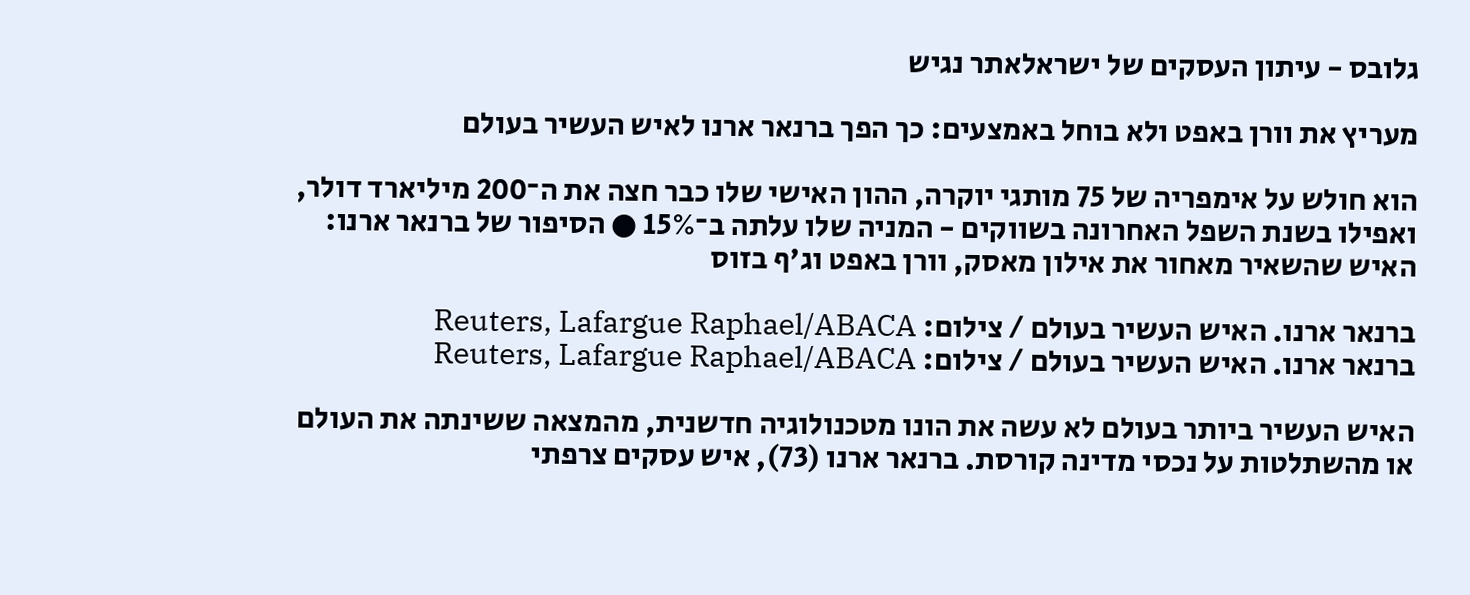גלובס - עיתון העסקים של ישראלאתר נגיש

מעריץ את וורן באפט ולא בוחל באמצעים: כך הפך ברנאר ארנו לאיש העשיר בעולם

הוא חולש על אימפריה של 75 מותגי יוקרה, ההון האישי שלו כבר חצה את ה־200 מיליארד דולר, ואפילו בשנת השפל האחרונה בשווקים - המניה שלו עלתה ב־15% ● הסיפור של ברנאר ארנו: האיש שהשאיר מאחור את אילון מאסק, וורן באפט וג'ף בזוס

ברנאר ארנו. האיש העשיר בעולם / צילום: Reuters, Lafargue Raphael/ABACA
ברנאר ארנו. האיש העשיר בעולם / צילום: Reuters, Lafargue Raphael/ABACA

האיש העשיר ביותר בעולם לא עשה את הונו מטכנולוגיה חדשנית, מהמצאה ששינתה את העולם או מהשתלטות על נכסי מדינה קורסת. ברנאר ארנו (73), איש עסקים צרפתי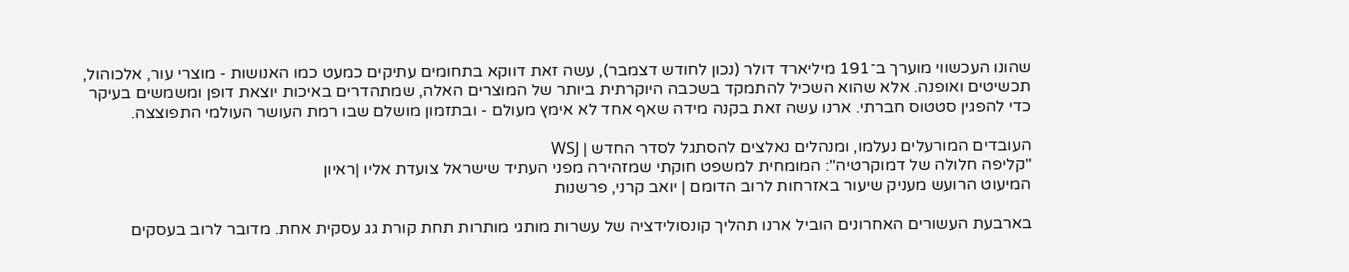שהונו העכשווי מוערך ב־191 מיליארד דולר (נכון לחודש דצמבר), עשה זאת דווקא בתחומים עתיקים כמעט כמו האנושות - מוצרי עור, אלכוהול, תכשיטים ואופנה. אלא שהוא השכיל להתמקד בשכבה היוקרתית ביותר של המוצרים האלה, שמתהדרים באיכות יוצאת דופן ומשמשים בעיקר כדי להפגין סטטוס חברתי. ארנו עשה זאת בקנה מידה שאף אחד לא אימץ מעולם - ובתזמון מושלם שבו רמת העושר העולמי התפוצצה.

העובדים המורעלים נעלמו, ומנהלים נאלצים להסתגל לסדר החדש | WSJ
"קליפה חלולה של דמוקרטיה": המומחית למשפט חוקתי שמזהירה מפני העתיד שישראל צועדת אליו |ראיון
המיעוט הרועש מעניק שיעור באזרחות לרוב הדומם | יואב קרני, פרשנות

בארבעת העשורים האחרונים הוביל ארנו תהליך קונסולידציה של עשרות מותגי מותרות תחת קורת גג עסקית אחת. מדובר לרוב בעסקים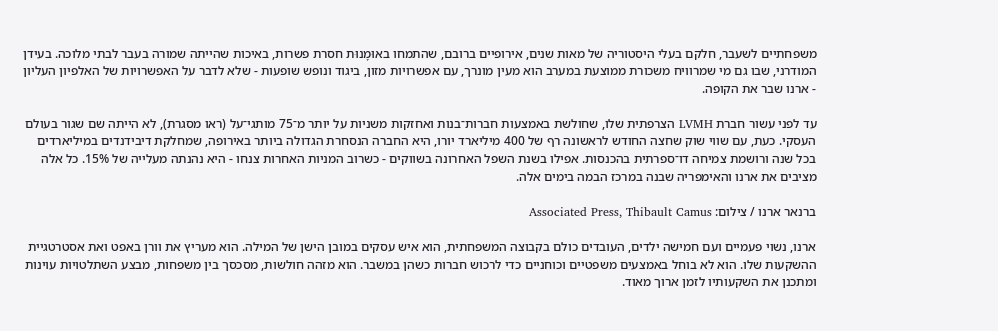משפחתיים לשעבר, חלקם בעלי היסטוריה של מאות שנים, אירופיים ברובם, שהתמחו באוּמָנוּת חסרת פשרות, באיכות שהייתה שמורה בעבר לבתי מלוכה. בעידן המודרני, שבו גם מי שמרוויח משכורת ממוצעת במערב הוא מעין מונרך, עם אפשרויות מזון, ביגוד ונופש שופעות - שלא לדבר על האפשרויות של האלפיון העליון - ארנו שבר את הקופה.

עד לפני עשור חברת LVMH הצרפתית שלו, שחולשת באמצעות חברות־בנות ואחזקות משניות על יותר מ־75 מותגי־על (ראו מסגרת), לא הייתה שם שגור בעולם העסקי. כעת, עם שווי שוק שחצה החודש לראשונה רף של 400 מיליארד יורו, היא החברה הנסחרת הגדולה ביותר באירופה, שמחלקת דיבידנדים במיליארדים בכל שנה ורושמת צמיחה דו־ספרתית בהכנסות. אפילו בשנת השפל האחרונה בשווקים - כשרוב המניות האחרות צנחו - היא נהנתה מעלייה של 15%. כל אלה מציבים את ארנו והאימפריה שבנה במרכז הבמה בימים אלה.

ברנאר ארנו / צילום: Associated Press, Thibault Camus

ארנו, נשוי פעמיים ועם חמישה ילדים, העובדים כולם בקבוצה המשפחתית, הוא איש עסקים במובן הישן של המילה. הוא מעריץ את וורן באפט ואת אסטרטגיית ההשקעות שלו. הוא לא בוחל באמצעים משפטיים וכוחניים כדי לרכוש חברות כשהן במשבר. הוא מזהה חולשות, מסכסך בין משפחות, מבצע השתלטויות עוינות ומתכנן את השקעותיו לזמן ארוך מאוד.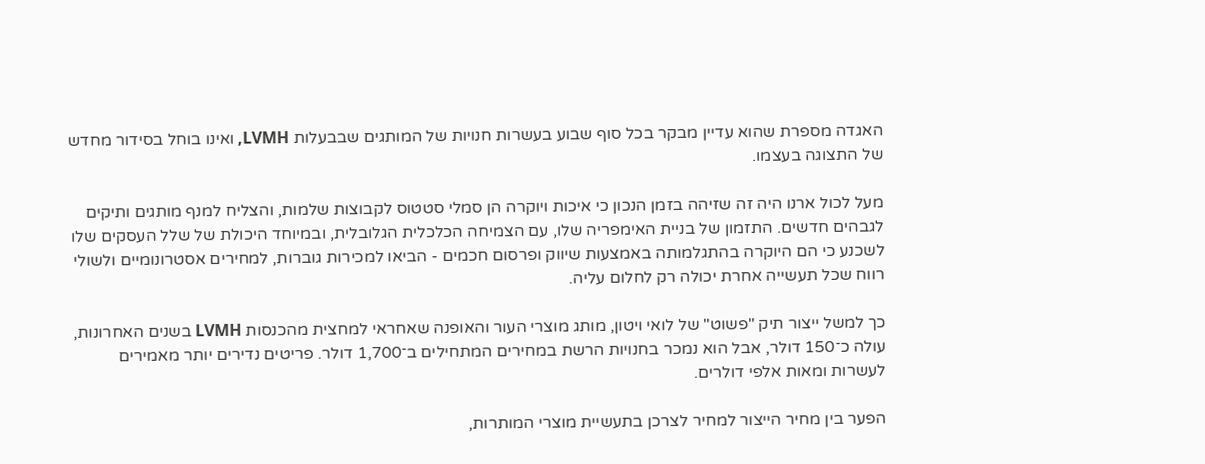האגדה מספרת שהוא עדיין מבקר בכל סוף שבוע בעשרות חנויות של המותגים שבבעלות LVMH, ואינו בוחל בסידור מחדש של התצוגה בעצמו.

מעל לכול ארנו היה זה שזיהה בזמן הנכון כי איכות ויוקרה הן סמלי סטטוס לקבוצות שלמות, והצליח למנף מותגים ותיקים לגבהים חדשים. התזמון של בניית האימפריה שלו, עם הצמיחה הכלכלית הגלובלית, ובמיוחד היכולת של שלל העסקים שלו לשכנע כי הם היוקרה בהתגלמותה באמצעות שיווק ופרסום חכמים - הביאו למכירות גוברות, למחירים אסטרונומיים ולשולי רווח שכל תעשייה אחרת יכולה רק לחלום עליה.

כך למשל ייצור תיק "פשוט" של לואי ויטון, מותג מוצרי העור והאופנה שאחראי למחצית מהכנסות LVMH בשנים האחרונות, עולה כ־150 דולר, אבל הוא נמכר בחנויות הרשת במחירים המתחילים ב־1,700 דולר. פריטים נדירים יותר מאמירים לעשרות ומאות אלפי דולרים.

הפער בין מחיר הייצור למחיר לצרכן בתעשיית מוצרי המותרות,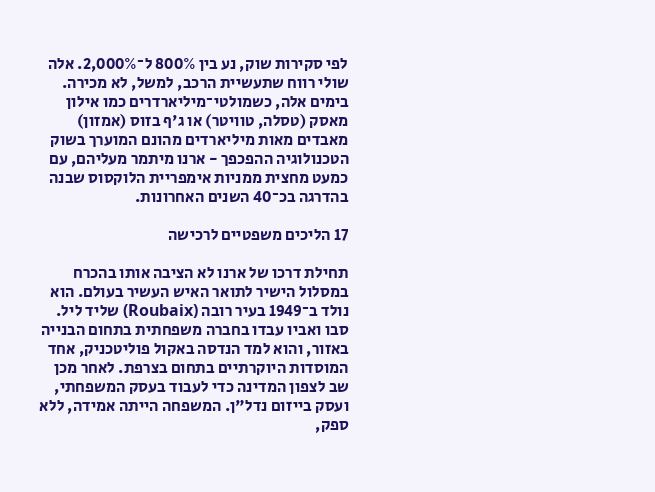לפי סקירות שוק, נע בין 800% ל־2,000%. אלה שולי רווח שתעשיית הרכב, למשל, לא מכירה. בימים אלה, כשמולטי־מיליארדרים כמו אילון מאסק (טסלה, טוויטר) או ג'ף בזוס (אמזון) מאבדים מאות מיליארדים מהונם המוערך בשוק הטכנולוגיה ההפכפך - ארנו מיתמר מעליהם, עם כמעט מחצית ממניות אימפריית הלוקסוס שבנה בהדרגה בכ־40 השנים האחרונות.

17 הליכים משפטיים לרכישה

תחילת דרכו של ארנו לא הציבה אותו בהכרח במסלול הישיר לתואר האיש העשיר בעולם. הוא נולד ב־1949 בעיר רובה (Roubaix) שליד ליל. סבו ואביו עבדו בחברה משפחתית בתחום הבנייה באזור, והוא למד הנדסה באקול פוליטכניק, אחד המוסדות היוקרתיים בתחום בצרפת. לאחר מכן שב לצפון המדינה כדי לעבוד בעסק המשפחתי, ועסק בייזום נדל"ן. המשפחה הייתה אמידה, ללא ספק,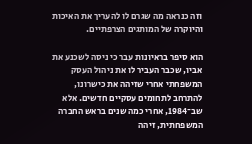וזה כנראה מה שגרם לו להעריך את האיכות והיוקרה של המותגים הצרפתיים.

הוא סיפר בראיונות עבר כי ניסה לשכנע את אביו, שכבר העביר לו את ניהול העסק המשפחתי אחרי שזיהה את כישרונו, להתרחב לתחומים עסקיים חדשים. אלא שב־1984, אחרי כמה שנים בראש החברה המשפחתית, זיהה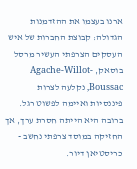ארנו בעצמו את ההזדמנות הגדולה: קבוצת החברות של איש העסקים הצרפתי העשיר מרסל בוסאק, Agache-Willot-Boussac, נקלעה לצרות פיננסיות ואיימה לפשוט רגל. ברובה היא הייתה חסרת ערך, אך החזיקה במוסד צרפתי נחשב - כריסטיאן דיור.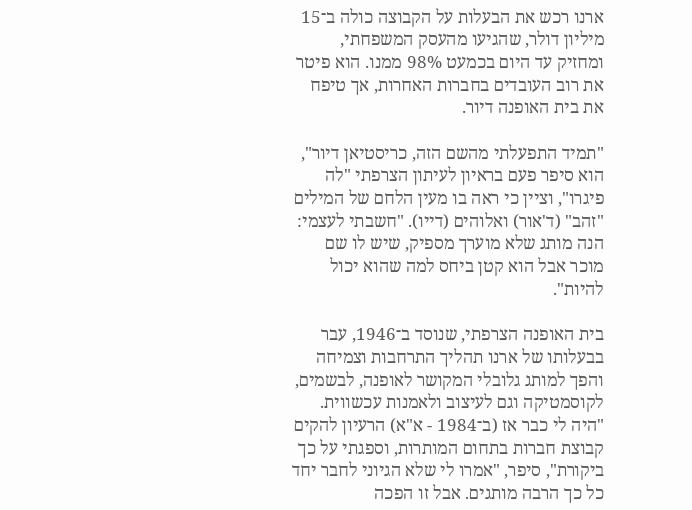ארנו רכש את הבעלות על הקבוצה כולה ב־15 מיליון דולר, שהגיעו מהעסק המשפחתי, ומחזיק עד היום בכמעט 98% ממנו. הוא פיטר את רוב העובדים בחברות האחרות, אך טיפח את בית האופנה דיור.

"תמיד התפעלתי מהשם הזה, כריסטיאן דיור", הוא סיפר פעם בראיון לעיתון הצרפתי "לה פיגרו", וציין כי ראה בו מעין הלחם של המילים "זהב" (ד'אור) ואלוהים (דייו). "חשבתי לעצמי: הנה מותג שלא מוערך מספיק, שיש לו שם מוכר אבל הוא קטן ביחס למה שהוא יכול להיות".

בית האופנה הצרפתי, שנוסד ב־1946, עבר בבעלותו של ארנו תהליך התרחבות וצמיחה והפך למותג גלובלי המקושר לאופנה, לבשמים, לקוסמטיקה וגם לעיצוב ולאמנות עכשווית. "היה לי כבר אז (ב־1984 - א"א) הרעיון להקים קבוצת חברות בתחום המותרות, וספגתי על כך ביקורת", סיפר, "אמרו לי שלא הגיוני לחבר יחד כל כך הרבה מותגים. אבל זו הפכה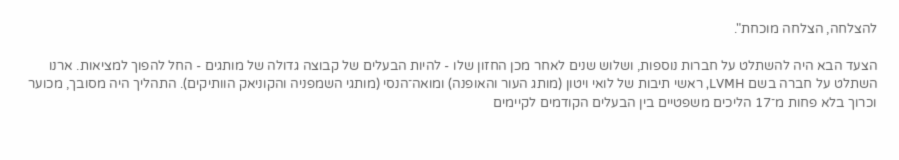להצלחה, הצלחה מוכחת".

הצעד הבא היה להשתלט על חברות נוספות, ושלוש שנים לאחר מכן החזון שלו - להיות הבעלים של קבוצה גדולה של מותגים - החל להפוך למציאות. ארנו השתלט על חברה בשם LVMH, ראשי תיבות של לואי ויטון (מותג העור והאופנה) ומואה־הנסי (מותגי השמפניה והקוניאק הוותיקים). התהליך היה מסובך, מכוער וכרוך בלא פחות מ־17 הליכים משפטיים בין הבעלים הקודמים לקיימים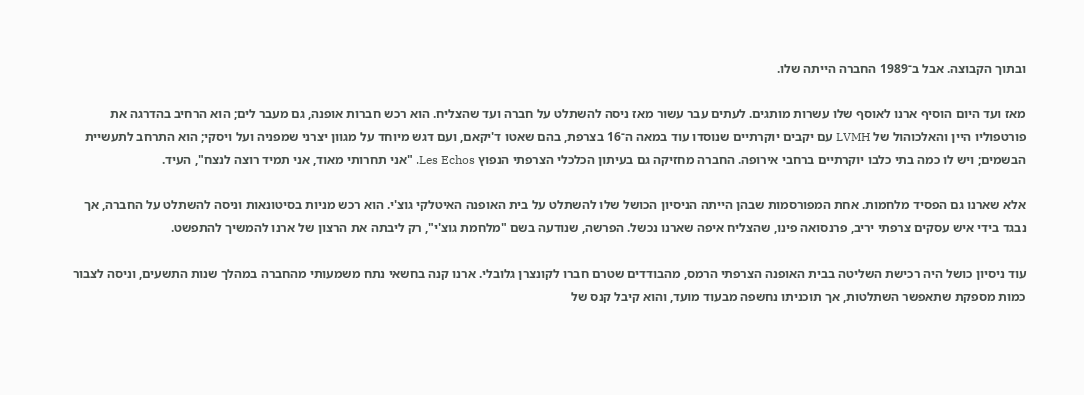ובתוך הקבוצה. אבל ב־1989 החברה הייתה שלו.

מאז ועד היום הוסיף ארנו לאוסף שלו עשרות מותגים. לעתים עבר עשור מאז ניסה להשתלט על חברה ועד שהצליח. הוא רכש חברות אופנה, גם מעבר לים; הוא הרחיב בהדרגה את פורטפוליו היין והאלכוהול של LVMH עם יקבים יוקרתיים שנוסדו עוד במאה ה־16 בצרפת, בהם שאטו ד'יקאם, ועם דגש מיוחד על מגוון יצרני שמפניה ועל ויסקי; הוא התרחב לתעשיית הבשמים; ויש לו כמה בתי כלבו יוקרתיים ברחבי אירופה. החברה מחזיקה גם בעיתון הכלכלי הצרפתי הנפוץ Les Echos. "אני תחרותי מאוד, אני תמיד רוצה לנצח", העיד.

אלא שארנו גם הפסיד מלחמות. אחת המפורסמות שבהן הייתה הניסיון הכושל שלו להשתלט על בית האופנה האיטלקי גוצ'י. הוא רכש מניות בסיטונאות וניסה להשתלט על החברה, אך נבגד בידי איש עסקים צרפתי יריב, פרנסואה פינו, שהצליח איפה שארנו נכשל. הפרשה, שנודעה בשם "מלחמת גוצ'י", רק ליבתה את הרצון של ארנו להמשיך להתפשט.

עוד ניסיון כושל היה רכישת השליטה בבית האופנה הצרפתי הרמס, מהבודדים שטרם חברו לקונצרן גלובלי. ארנו קנה בחשאי נתח משמעותי מהחברה במהלך שנות התשעים, וניסה לצבור כמות מספקת שתאפשר השתלטות, אך תוכניתו נחשפה מבעוד מועד, והוא קיבל קנס של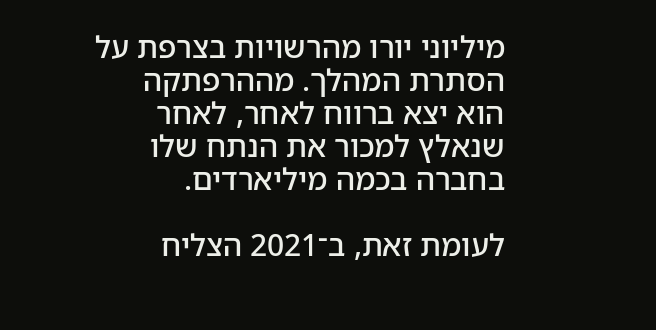מיליוני יורו מהרשויות בצרפת על הסתרת המהלך. מההרפתקה הוא יצא ברווח לאחר, לאחר שנאלץ למכור את הנתח שלו בחברה בכמה מיליארדים.

לעומת זאת, ב־2021 הצליח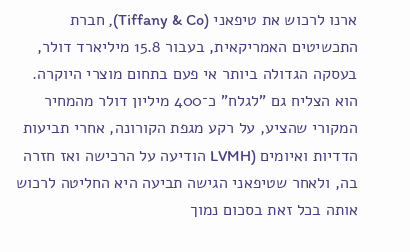ארנו לרכוש את טיפאני (Tiffany & Co), חברת התכשיטים האמריקאית, בעבור 15.8 מיליארד דולר, בעסקה הגדולה ביותר אי פעם בתחום מוצרי היוקרה. הוא הצליח גם "לגלח" כ־400 מיליון דולר מהמחיר המקורי שהציע, על רקע מגפת הקורונה, אחרי תביעות הדדיות ואיומים (LVMH הודיעה על הרכישה ואז חזרה בה, ולאחר שטיפאני הגישה תביעה היא החליטה לרכוש אותה בכל זאת בסכום נמוך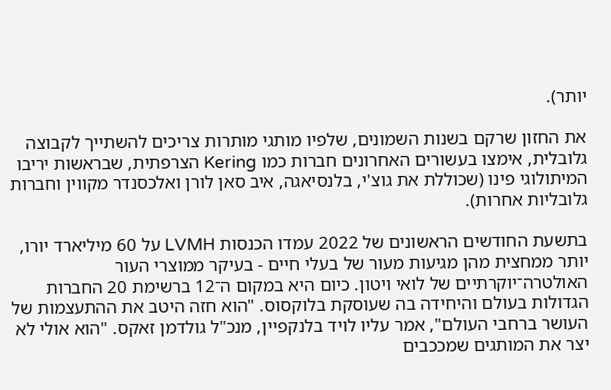יותר).

את החזון שרקם בשנות השמונים, שלפיו מותגי מותרות צריכים להשתייך לקבוצה גלובלית, אימצו בעשורים האחרונים חברות כמו Kering הצרפתית, שבראשות יריבו המיתולוגי פינו (שכוללת את גוצ'י, בלנסיאגה, איב סאן לורן ואלכסנדר מקווין וחברות גלובליות אחרות).

בתשעת החודשים הראשונים של 2022 עמדו הכנסות LVMH על 60 מיליארד יורו, יותר ממחצית מהן מגיעות מעור של בעלי חיים - בעיקר ממוצרי העור האולטרה־יוקרתיים של לואי ויטון. כיום היא במקום ה־12 ברשימת 20 החברות הגדולות בעולם והיחידה בה שעוסקת בלוקסוס. "הוא חזה היטב את ההתעצמות של העושר ברחבי העולם", אמר עליו לויד בלנקפיין, מנכ"ל גולדמן זאקס. "הוא אולי לא יצר את המותגים שמככבים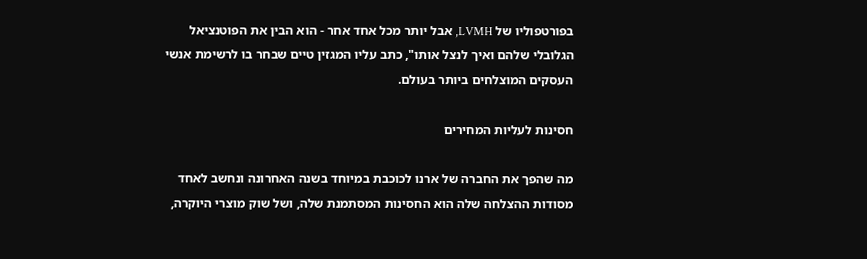בפורטפוליו של LVMH, אבל יותר מכל אחד אחר - הוא הבין את הפוטנציאל הגלובלי שלהם ואיך לנצל אותו", כתב עליו המגזין טיים שבחר בו לרשימת אנשי העסקים המוצלחים ביותר בעולם.

חסינות לעליות המחירים

מה שהפך את החברה של ארנו לכוכבת במיוחד בשנה האחרונה ונחשב לאחד מסודות ההצלחה שלה הוא החסינות המסתמנת שלה, ושל שוק מוצרי היוקרה,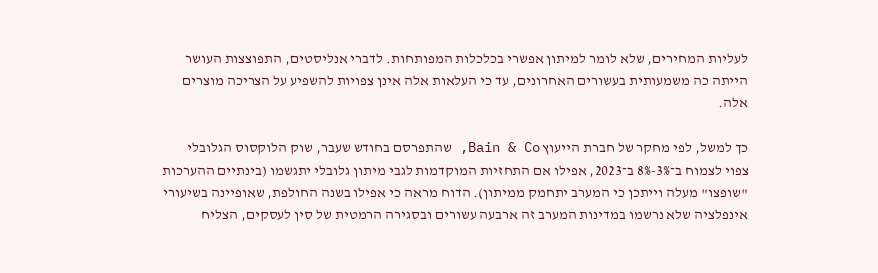לעליות המחירים, שלא לומר למיתון אפשרי בכלכלות המפותחות. לדברי אנליסטים, התפוצצות העושר הייתה כה משמעותית בעשורים האחרונים, עד כי העלאות אלה אינן צפויות להשפיע על הצריכה מוצרים אלה.

כך למשל, לפי מחקר של חברת הייעוץ Bain & Co, שהתפרסם בחודש שעבר, שוק הלוקסוס הגלובלי צפוי לצמוח ב־3%-8% ב־2023, אפילו אם התחזיות המוקדמות לגבי מיתון גלובלי יתגשמו (בינתיים ההערכות "שופצו" מעלה וייתכן כי המערב יתחמק ממיתון). הדוח מראה כי אפילו בשנה החולפת, שאופיינה בשיעורי אינפלציה שלא נרשמו במדינות המערב זה ארבעה עשורים ובסגירה הרמטית של סין לעסקים, הצליח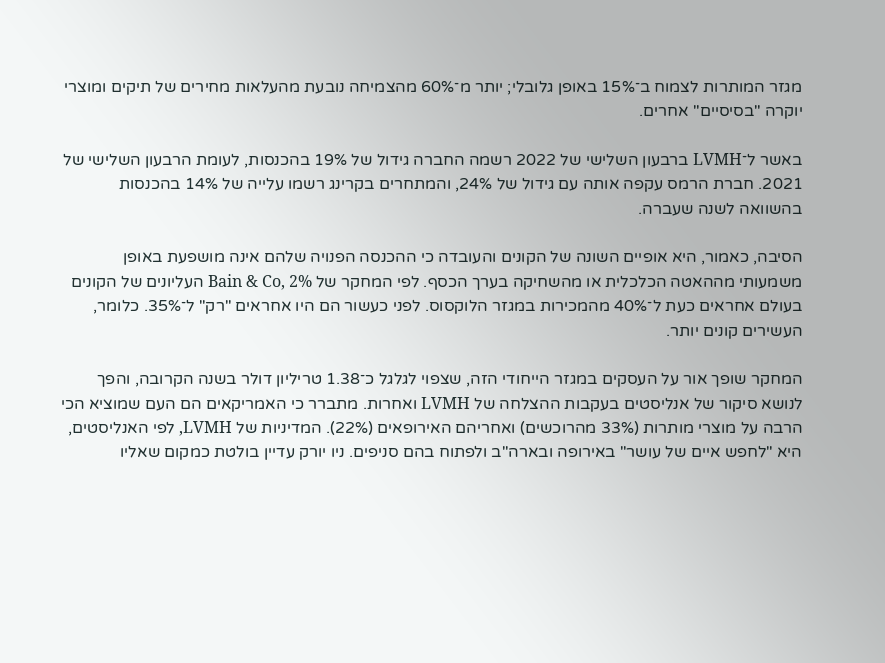מגזר המותרות לצמוח ב־15% באופן גלובלי; יותר מ־60% מהצמיחה נובעת מהעלאות מחירים של תיקים ומוצרי יוקרה "בסיסיים" אחרים.

באשר ל־LVMH ברבעון השלישי של 2022 רשמה החברה גידול של 19% בהכנסות, לעומת הרבעון השלישי של 2021. חברת הרמס עקפה אותה עם גידול של 24%, והמתחרים בקרינג רשמו עלייה של 14% בהכנסות בהשוואה לשנה שעברה.

הסיבה, כאמור, היא אופיים השונה של הקונים והעובדה כי ההכנסה הפנויה שלהם אינה מושפעת באופן משמעותי מההאטה הכלכלית או מהשחיקה בערך הכסף. לפי המחקר של Bain & Co, 2% העליונים של הקונים בעולם אחראים כעת ל־40% מהמכירות במגזר הלוקסוס. לפני כעשור הם היו אחראים "רק" ל־35%. כלומר, העשירים קונים יותר.

המחקר שופך אור על העסקים במגזר הייחודי הזה, שצפוי לגלגל כ־1.38 טריליון דולר בשנה הקרובה, והפך לנושא סיקור של אנליסטים בעקבות ההצלחה של LVMH ואחרות. מתברר כי האמריקאים הם העם שמוציא הכי הרבה על מוצרי מותרות (33% מהרוכשים) ואחריהם האירופאים (22%). המדיניות של LVMH, לפי האנליסטים, היא "לחפש איים של עושר" באירופה ובארה"ב ולפתוח בהם סניפים. ניו יורק עדיין בולטת כמקום שאליו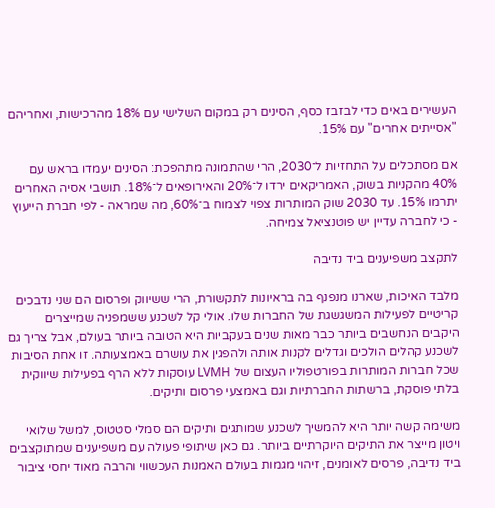העשירים באים כדי לבזבז כסף, הסינים רק במקום השלישי עם 18% מהרכישות, ואחריהם "אסייתים אחרים" עם 15%.

אם מסתכלים על התחזיות ל־2030, הרי שהתמונה מתהפכת: הסינים יעמדו בראש עם 40% מהקניות בשוק, האמריקאים ירדו ל־20% והאירופאים ל־18%. תושבי אסיה האחרים יתרמו 15%. עד 2030 שוק המותרות צפוי לצמוח ב־60%, מה שמראה - לפי חברת הייעוץ - כי לחברה עדיין יש פוטנציאל צמיחה.

לתקצב משפיענים ביד נדיבה

מלבד האיכות, שארנו מנפנף בה בראיונות לתקשורת, הרי ששיווק ופרסום הם שני נדבכים קריטיים לפעילות המשגשגת של החברות שלו. אולי קל לשכנע ששמפניה שמייצרים היקבים הנחשבים ביותר כבר מאות שנים בעקביות היא הטובה ביותר בעולם, אבל צריך גם לשכנע קהלים הולכים וגדלים לקנות אותה ולהפגין את עושרם באמצעותה. זו אחת הסיבות שכל חברות המותרות בפורטפוליו העצום של LVMH עוסקות ללא הרף בפעילות שיווקית בלתי פוסקת, ברשתות החברתיות וגם באמצעי פרסום ותיקים.

משימה קשה יותר היא להמשיך לשכנע שמותגים ותיקים הם סמלי סטטוס, למשל שלואי ויטון מייצר את התיקים היוקרתיים ביותר. גם כאן שיתופי פעולה עם משפיענים שמתוקצבים ביד נדיבה, פרסים לאומנים, זיהוי מגמות בעולם האמנות העכשווי והרבה מאוד יחסי ציבור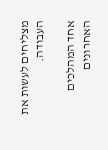מצליחים לעשות את העבודה.

אחד המהלכים האחרונים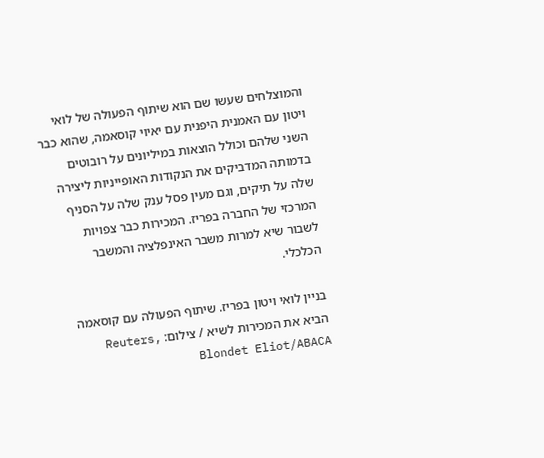והמוצלחים שעשו שם הוא שיתוף הפעולה של לואי ויטון עם האמנית היפנית עם יאיוי קוסאמה, שהוא כבר השני שלהם וכולל הוצאות במיליונים על רובוטים בדמותה המדביקים את הנקודות האופייניות ליצירה שלה על תיקים, וגם מעין פסל ענק שלה על הסניף המרכזי של החברה בפריז. המכירות כבר צפויות לשבור שיא למרות משבר האינפלציה והמשבר הכלכלי.

בניין לואי ויטון בפריז. שיתוף הפעולה עם קוסאמה הביא את המכירות לשיא / צילום: Reuters, Blondet Eliot/ABACA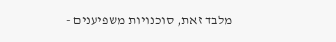מלבד זאת, סוכנויות משפיענים -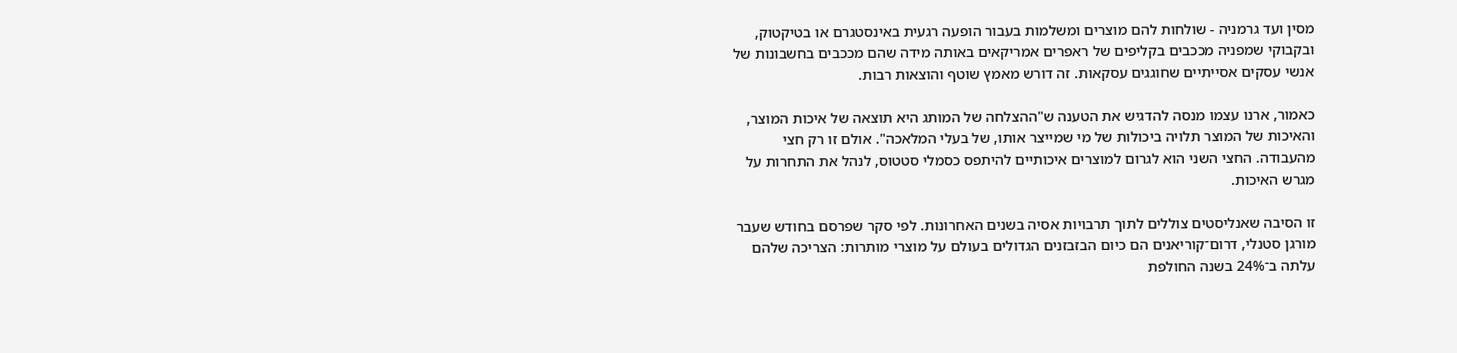מסין ועד גרמניה - שולחות להם מוצרים ומשלמות בעבור הופעה רגעית באינסטגרם או בטיקטוק, ובקבוקי שמפניה מככבים בקליפים של ראפרים אמריקאים באותה מידה שהם מככבים בחשבונות של אנשי עסקים אסייתיים שחוגגים עסקאות. זה דורש מאמץ שוטף והוצאות רבות.

כאמור, ארנו עצמו מנסה להדגיש את הטענה ש"ההצלחה של המותג היא תוצאה של איכות המוצר, והאיכות של המוצר תלויה ביכולות של מי שמייצר אותו, של בעלי המלאכה". אולם זו רק חצי מהעבודה. החצי השני הוא לגרום למוצרים איכותיים להיתפס כסמלי סטטוס, לנהל את התחרות על מגרש האיכות.

זו הסיבה שאנליסטים צוללים לתוך תרבויות אסיה בשנים האחרונות. לפי סקר שפרסם בחודש שעבר מורגן סטנלי, דרום־קוריאנים הם כיום הבזבזנים הגדולים בעולם על מוצרי מותרות: הצריכה שלהם עלתה ב־24% בשנה החולפת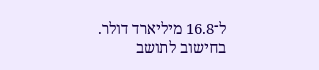ל־16.8 מיליארד דולר. בחישוב לתושב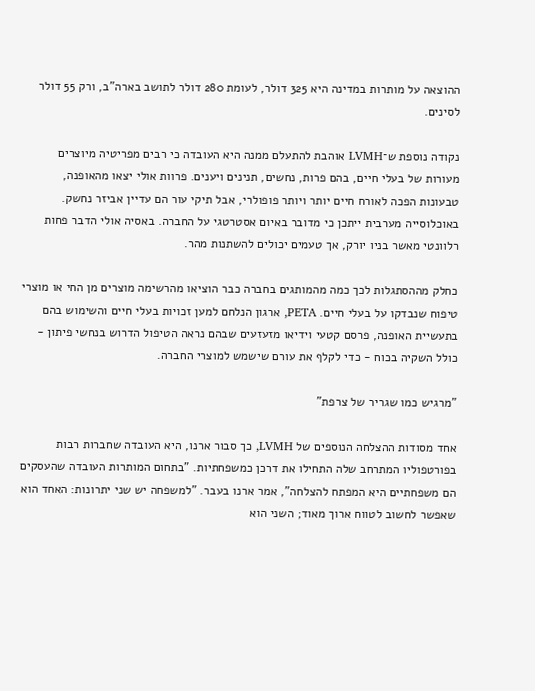ההוצאה על מותרות במדינה היא 325 דולר, לעומת 280 דולר לתושב בארה"ב, ורק 55 דולר לסינים.

נקודה נוספת ש־LVMH אוהבת להתעלם ממנה היא העובדה כי רבים מפריטיה מיוצרים מעורות של בעלי חיים, בהם פרות, נחשים, תנינים ויענים. פרוות אולי יצאו מהאופנה, טבעונות הפכה לאורח חיים יותר ויותר פופולרי, אבל תיקי עור הם עדיין אביזר נחשק. באוכלוסייה מערבית ייתכן כי מדובר באיום אסטרטגי על החברה. באסיה אולי הדבר פחות רלוונטי מאשר בניו יורק, אך טעמים יכולים להשתנות מהר.

כחלק מההסתגלות לכך כמה מהמותגים בחברה כבר הוציאו מהרשימה מוצרים מן החי או מוצרי טיפוח שנבדקו על בעלי חיים. PETA, ארגון הנלחם למען זכויות בעלי חיים והשימוש בהם בתעשיית האופנה, פרסם קטעי וידיאו מזעזעים שבהם נראה הטיפול הדרוש בנחשי פיתון - כולל השקיה בכוח - כדי לקלף את עורם שישמש למוצרי החברה.

"מרגיש כמו שגריר של צרפת"

אחד מסודות ההצלחה הנוספים של LVMH, כך סבור ארנו, היא העובדה שחברות רבות בפורטפוליו המתרחב שלה התחילו את דרכן כמשפחתיות. "בתחום המותרות העובדה שהעסקים הם משפחתיים היא המפתח להצלחה", אמר ארנו בעבר. "למשפחה יש שני יתרונות: האחד הוא שאפשר לחשוב לטווח ארוך מאוד; השני הוא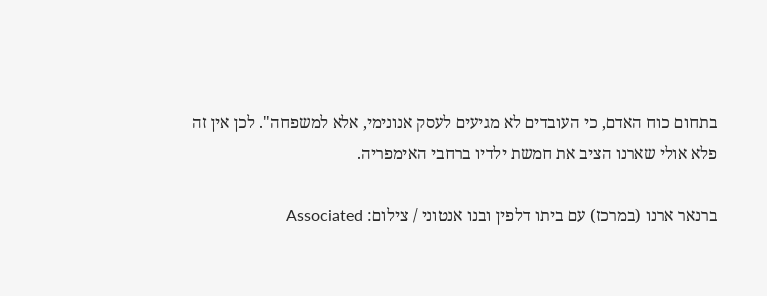בתחום כוח האדם, כי העובדים לא מגיעים לעסק אנונימי, אלא למשפחה". לכן אין זה פלא אולי שארנו הציב את חמשת ילדיו ברחבי האימפריה.

ברנאר ארנו (במרכז) עם ביתו דלפין ובנו אנטוני / צילום: Associated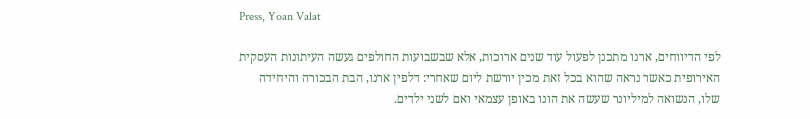Press, Yoan Valat

לפי הדיווחים, ארנו מתכנן לפעול עוד שנים ארוכות, אלא שבשבועות החולפים געשה העיתונות העסקית האירופית כאשר נראה שהוא בכל זאת מכין יורשת ליום שאחרי: דלפין ארנו, הבת הבכורה והיחידה שלו, הנשואה למיליונר שעשה את הונו באופן עצמאי ואם לשני ילדים.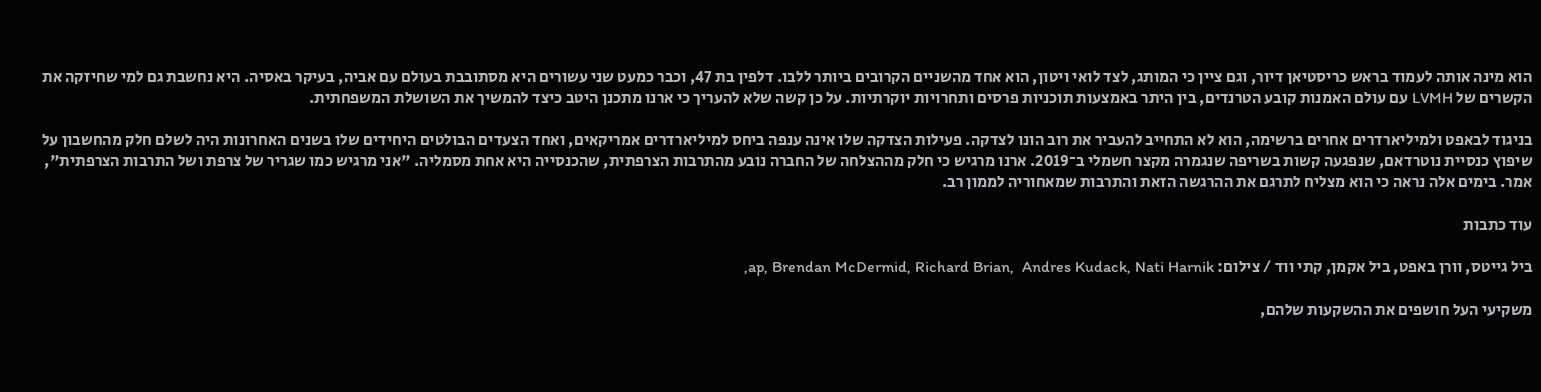הוא מינה אותה לעמוד בראש כריסטיאן דיור, וגם ציין כי המותג, לצד לואי ויטון, הוא אחד מהשניים הקרובים ביותר ללבו. דלפין בת 47, וכבר כמעט שני עשורים היא מסתובבת בעולם עם אביה, בעיקר באסיה. היא נחשבת גם למי שחיזקה את הקשרים של LVMH עם עולם האמנות קובע הטרנדים, בין היתר באמצעות תוכניות פרסים ותחרויות יוקרתיות. על כן קשה שלא להעריך כי ארנו מתכנן היטב כיצד להמשיך את השושלת המשפחתית.

בניגוד לבאפט ולמיליארדרים אחרים ברשימה, הוא לא התחייב להעביר את רוב הונו לצדקה. פעילות הצדקה שלו אינה ענפה ביחס למיליארדרים אמריקאים, ואחד הצעדים הבולטים היחידים שלו בשנים האחרונות היה לשלם חלק מהחשבון על שיפוץ כנסיית נוטרדאם, שנפגעה קשות בשריפה שנגמרה מקצר חשמלי ב־2019. ארנו מרגיש כי חלק מההצלחה של החברה נובע מהתרבות הצרפתית, שהכנסייה היא אחת מסמליה. "אני מרגיש כמו שגריר של צרפת ושל התרבות הצרפתית", אמר. בימים אלה נראה כי הוא מצליח לתרגם את ההרגשה הזאת והתרבות שמאחוריה לממון רב.

עוד כתבות

ביל גייטס, וורן באפט, ביל אקמן, קתי ווד / צילום: ap, Brendan McDermid, Richard Brian,  Andres Kudack, Nati Harnik,

משקיעי העל חושפים את ההשקעות שלהם,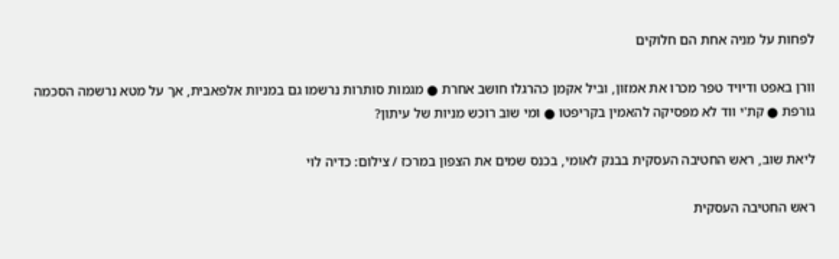לפחות על מניה אחת הם חלוקים

וורן באפט ודיויד טפר מכרו את אמזון, וביל אקמן כהרגלו חושב אחרת ● מגמות סותרות נרשמו גם במניות אלפאבית, אך על מטא נרשמה הסכמה גורפת ● קת'י ווד לא מפסיקה להאמין בקריפטו ● ומי שוב רוכש מניות של עיתון?

ליאת שוב, ראש החטיבה העסקית בבנק לאומי, בכנס שמים את הצפון במרכז / צילום: כדיה לוי

ראש החטיבה העסקית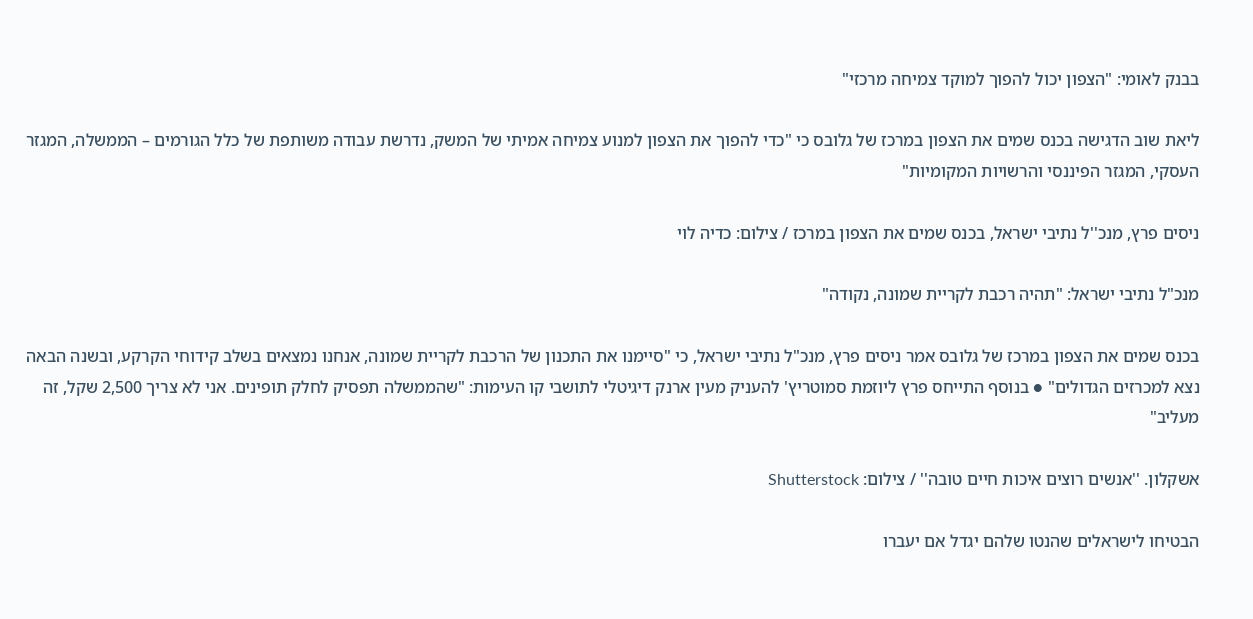בבנק לאומי: "הצפון יכול להפוך למוקד צמיחה מרכזי"

ליאת שוב הדגישה בכנס שמים את הצפון במרכז של גלובס כי "כדי להפוך את הצפון למנוע צמיחה אמיתי של המשק, נדרשת עבודה משותפת של כלל הגורמים – הממשלה, המגזר העסקי, המגזר הפיננסי והרשויות המקומיות"

ניסים פרץ, מנכ''ל נתיבי ישראל, בכנס שמים את הצפון במרכז / צילום: כדיה לוי

מנכ"ל נתיבי ישראל: "תהיה רכבת לקריית שמונה, נקודה"

בכנס שמים את הצפון במרכז של גלובס אמר ניסים פרץ, מנכ"ל נתיבי ישראל, כי "סיימנו את התכנון של הרכבת לקריית שמונה, אנחנו נמצאים בשלב קידוחי הקרקע, ובשנה הבאה נצא למכרזים הגדולים" ● בנוסף התייחס פרץ ליוזמת סמוטריץ' להעניק מעין ארנק דיגיטלי לתושבי קו העימות: "שהממשלה תפסיק לחלק תופינים. אני לא צריך 2,500 שקל, זה מעליב"

אשקלון. ''אנשים רוצים איכות חיים טובה'' / צילום: Shutterstock

הבטיחו לישראלים שהנטו שלהם יגדל אם יעברו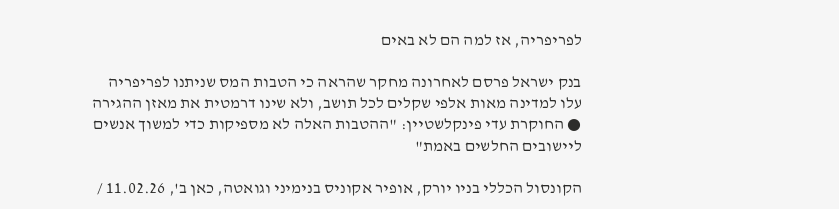לפריפריה, אז למה הם לא באים

בנק ישראל פרסם לאחרונה מחקר שהראה כי הטבות המס שניתנו לפריפריה עלו למדינה מאות אלפי שקלים לכל תושב, ולא שינו דרמטית את מאזן ההגירה ● החוקרת עדי פינקלשטיין: "ההטבות האלה לא מספיקות כדי למשוך אנשים ליישובים החלשים באמת"

הקונסול הכללי בניו יורק, אופיר אקוניס בנימיני וגואטה, כאן ב', 11.02.26 /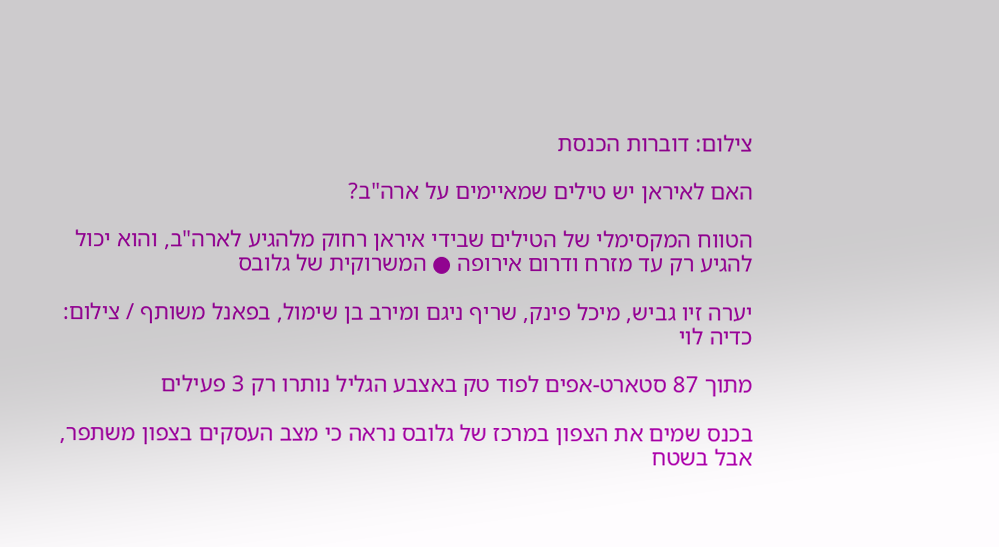צילום: דוברות הכנסת

האם לאיראן יש טילים שמאיימים על ארה"ב?

הטווח המקסימלי של הטילים שבידי איראן רחוק מלהגיע לארה"ב, והוא יכול להגיע רק עד מזרח ודרום אירופה ● המשרוקית של גלובס

יערה זיו גביש, מיכל פינק, שריף ניגם ומירב בן שימול, בפאנל משותף / צילום: כדיה לוי

מתוך 87 סטארט-אפים לפוד טק באצבע הגליל נותרו רק 3 פעילים

בכנס שמים את הצפון במרכז של גלובס נראה כי מצב העסקים בצפון משתפר, אבל בשטח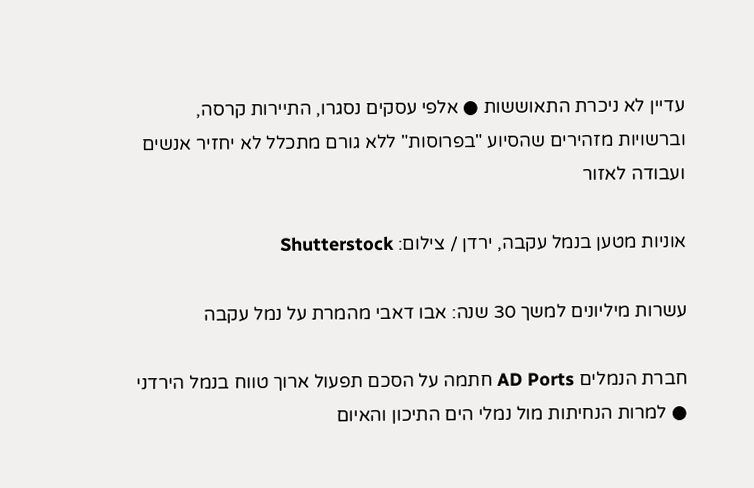עדיין לא ניכרת התאוששות ● אלפי עסקים נסגרו, התיירות קרסה, וברשויות מזהירים שהסיוע "בפרוסות" ללא גורם מתכלל לא יחזיר אנשים ועבודה לאזור

אוניות מטען בנמל עקבה, ירדן / צילום: Shutterstock

עשרות מיליונים למשך 30 שנה: אבו דאבי מהמרת על נמל עקבה

חברת הנמלים AD Ports חתמה על הסכם תפעול ארוך טווח בנמל הירדני ● למרות הנחיתות מול נמלי הים התיכון והאיום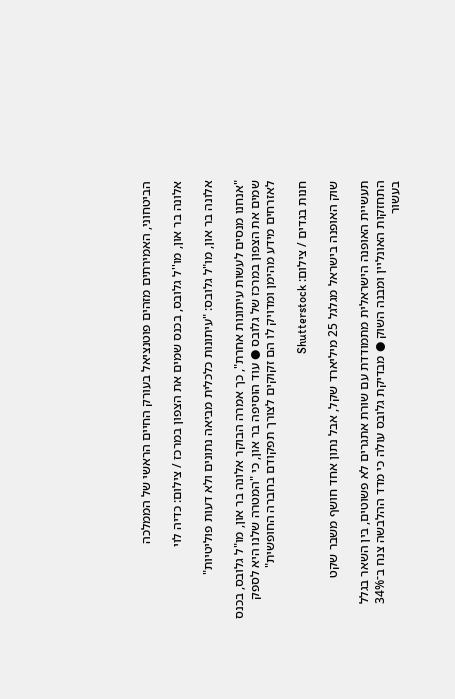הביטחוני, האמירתים מזהים פוטנציאל בעורק החיים הראשי של הממלכה

אלונה בר און, מו''ל גלובס, בכנס שמים את הצפון במרכז / צילום: כדיה לוי

אלונה בר און, מו"ל גלובס: "עיתונות כלכלית מביאה נתונים ולא דעות פוליטיות"

"אנחנו מנסים לעשות עיתונות אחרת", כך אמרה הבוקר אלונה בר און, מו"ל גלובס, בכנס שמים את הצפון במרכז של גלובס ● עוד הוסיפה בר און, כי "המטרה שלנו היא לספק לאזרחים מידע מהימן ומדויק לו הם זקוקים לצורך תפקודם בחברה החופשית"

חנות בגדים / צילום: Shutterstock

שוק האופנה בישראל מגלגל 25 מיליארד שקל, אבל נתון אחד חושף משבר שקט

תעשיית האופנה הישראלית מתמודדת עם שורת אתגרים לא פשוטים, בין השאר בגלל התחזקות האונליין ומבנה השוק ● מבדיקת גלובס עולה כי מדד ההלבשה צנח ב־34% בעשור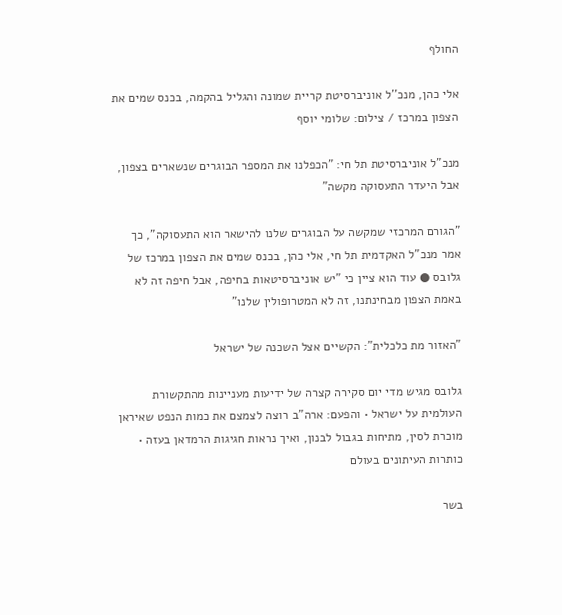החולף

אלי כהן, מנכ''ל אוניברסיטת קריית שמונה והגליל בהקמה, בכנס שמים את הצפון במרכז / צילום: שלומי יוסף

מנכ"ל אוניברסיטת תל חי: "הכפלנו את המספר הבוגרים שנשארים בצפון, אבל היעדר התעסוקה מקשה"

"הגורם המרכזי שמקשה על הבוגרים שלנו להישאר הוא התעסוקה", כך אמר מנכ"ל האקדמית תל חי, אלי כהן, בכנס שמים את הצפון במרכז של גלובס ● עוד הוא ציין כי "יש אוניברסיטאות בחיפה, אבל חיפה זה לא באמת הצפון מבחינתנו, זה לא המטרופולין שלנו"

"האזור מת כלכלית": הקשיים אצל השכנה של ישראל

גלובס מגיש מדי יום סקירה קצרה של ידיעות מעניינות מהתקשורת העולמית על ישראל • והפעם: ארה"ב רוצה לצמצם את כמות הנפט שאיראן מוכרת לסין, מתיחות בגבול לבנון, ואיך נראות חגיגות הרמדאן בעזה • כותרות העיתונים בעולם

בשר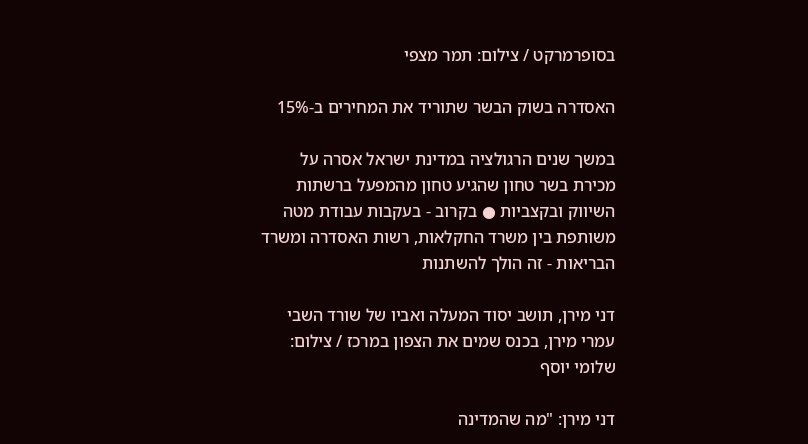בסופרמרקט / צילום: תמר מצפי

האסדרה בשוק הבשר שתוריד את המחירים ב-15%

במשך שנים הרגולציה במדינת ישראל אסרה על מכירת בשר טחון שהגיע טחון מהמפעל ברשתות השיווק ובקצביות ● בקרוב - בעקבות עבודת מטה משותפת בין משרד החקלאות, רשות האסדרה ומשרד הבריאות - זה הולך להשתנות

דני מירן, תושב יסוד המעלה ואביו של שורד השבי עמרי מירן, בכנס שמים את הצפון במרכז / צילום: שלומי יוסף

דני מירן: "מה שהמדינה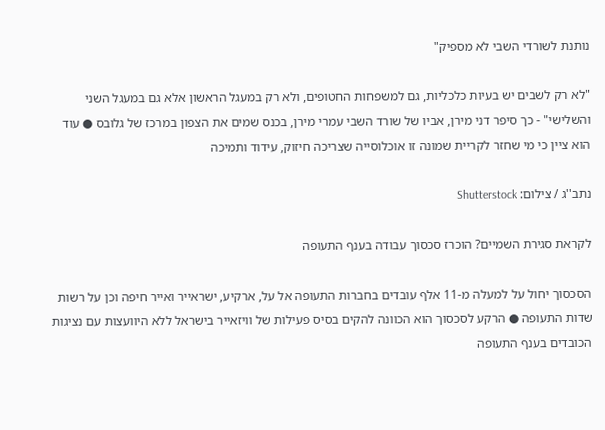נותנת לשורדי השבי לא מספיק"

"לא רק לשבים יש בעיות כלכליות, גם למשפחות החטופים, ולא רק במעגל הראשון אלא גם במעגל השני והשלישי" - כך סיפר דני מירן, אביו של שורד השבי עמרי מירן, בכנס שמים את הצפון במרכז של גלובס ● עוד הוא ציין כי מי שחזר לקריית שמונה זו אוכלוסייה שצריכה חיזוק, עידוד ותמיכה

נתב''ג / צילום: Shutterstock

לקראת סגירת השמיים? הוכרז סכסוך עבודה בענף התעופה

הסכסוך יחול על למעלה מ-11 אלף עובדים בחברות התעופה אל על, ארקיע, ישראייר ואייר חיפה וכן על רשות שדות התעופה ● הרקע לסכסוך הוא הכוונה להקים בסיס פעילות של וויזאייר בישראל ללא היוועצות עם נציגות הכובדים בענף התעופה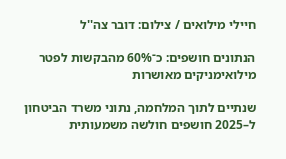חיילי מילואים / צילום: דובר צה''ל

הנתונים חושפים: כ־60% מהבקשות לפטר מילואימניקים מאושרות

שנתיים לתוך המלחמה, נתוני משרד הביטחון ל–2025 חושפים חולשה משמעותית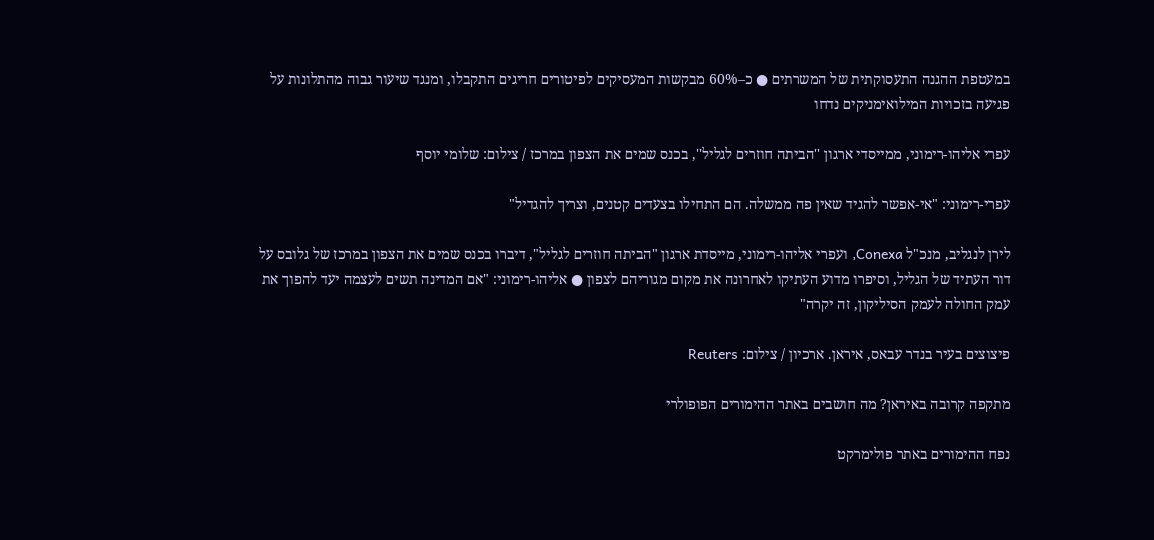במעטפת ההגנה התעסוקתית של המשרתים ● כ–60% מבקשות המעסיקים לפיטורים חריגים התקבלו, ומנגד שיעור גבוה מהתלונות על פגיעה בזכויות המילואימניקים נדחו

עפרי אליהו-רימוני, ממייסדי ארגון ''הביתה חוזרים לגליל'', בכנס שמים את הצפון במרכז / צילום: שלומי יוסף

עפרי-רימוני: "אי-אפשר להגיד שאין פה ממשלה. הם התחילו בצעדים קטנים, וצריך להגדיל"

לירן לנגליב, מנכ"ל Conexa, ועפרי אליהו-רימוני, מייסדת ארגון "הביתה חוזרים לגליל", דיברו בכנס שמים את הצפון במרכז של גלובס על דור העתיד של הגליל, וסיפרו מדוע העתיקו לאחרונה את מקום מגוריהם לצפון ● אליהו-רימוני: "אם המדינה תשים לעצמה יעד להפוך את עמק החולה לעמק הסיליקון, זה יקרה"

פיצוצים בעיר בנדר עבאס, איראן. ארכיון / צילום: Reuters

מתקפה קרובה באיראן? מה חושבים באתר ההימורים הפופולרי

נפח ההימורים באתר פולימרקט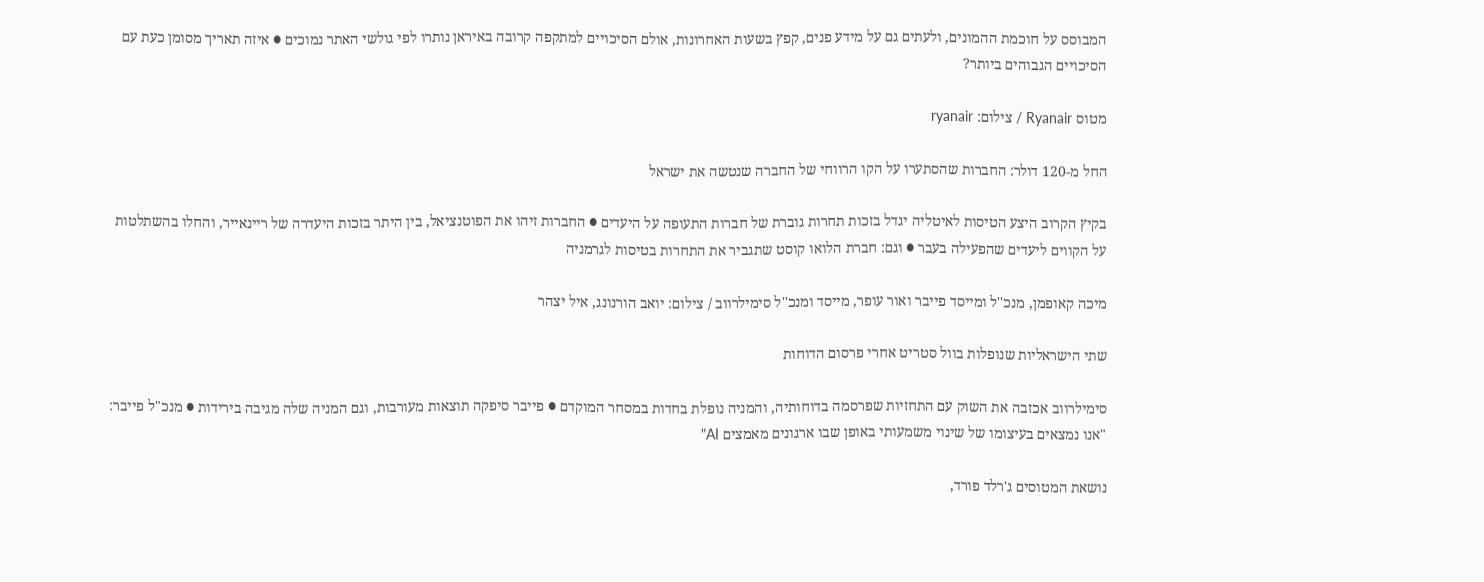המבוסס על חוכמת ההמונים, ולעתים גם על מידע פנים, קפץ בשעות האחרונות, אולם הסיכויים למתקפה קרובה באיראן נותרו לפי גולשי האתר נמוכים ● איזה תאריך מסומן כעת עם הסיכויים הגבוהים ביותר?

מטוס Ryanair / צילום: ryanair

החל מ-120 דולר: החברות שהסתערו על הקו הרווחי של החברה שנטשה את ישראל

בקיץ הקרוב היצע הטיסות לאיטליה יגדל בזכות תחרות גוברת של חברות התעופה על היעדים ● החברות זיהו את הפוטנציאל, בין היתר בזכות היעדרה של ריינאייר, והחלו בהשתלטות על הקווים ליעדים שהפעילה בעבר ● וגם: חברת הלואו קוסט שתגביר את התחרות בטיסות לגרמניה

מיכה קאופמן, מנכ''ל ומייסד פייבר ואור עופר, מייסד ומנכ''ל סימילרווב / צילום: יואב הורנונג, איל יצהר

שתי הישראליות שנופלות בוול סטריט אחרי פרסום הדוחות

סימילרווב אכזבה את השוק עם התחזיות שפרסמה בדוחותיה, והמניה נופלת בחדות במסחר המוקדם ● פייבר סיפקה תוצאות מעורבות, וגם המניה שלה מגיבה בירידות ● מנכ"ל פייבר: "אנו נמצאים בעיצומו של שינוי משמעותי באופן שבו ארגונים מאמצים AI"

נושאת המטוסים ג'רלד פורד,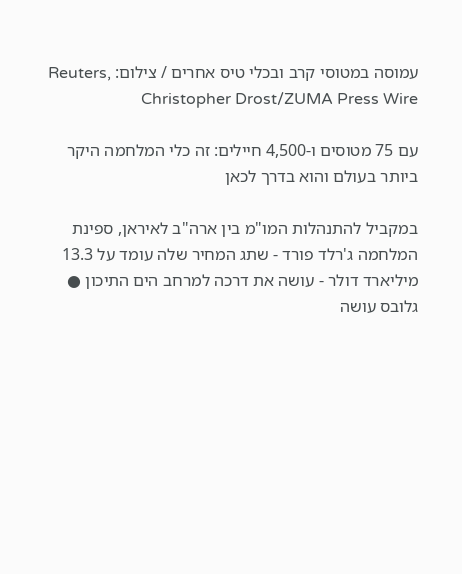עמוסה במטוסי קרב ובכלי טיס אחרים / צילום: Reuters, Christopher Drost/ZUMA Press Wire

עם 75 מטוסים ו-4,500 חיילים: זה כלי המלחמה היקר ביותר בעולם והוא בדרך לכאן

במקביל להתנהלות המו"מ בין ארה"ב לאיראן, ספינת המלחמה ג'רלד פורד - שתג המחיר שלה עומד על 13.3 מיליארד דולר - עושה את דרכה למרחב הים התיכון ● גלובס עושה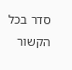סדר בכל הקשור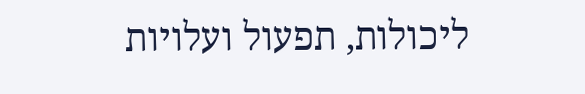ליכולות, תפעול ועלויות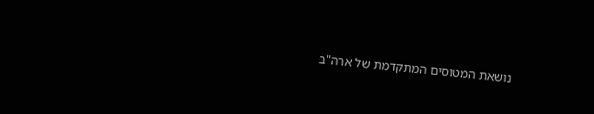נושאת המטוסים המתקדמת של ארה"ב